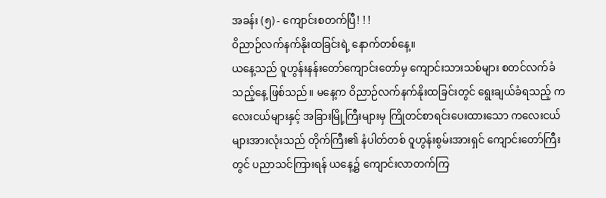အခန်း (၅) - ကျောင်းစတက်ပြီ! ! !
ဝိညာဉ်လက်နက်နိုးထခြင်းရဲ့ နောက်တစ်နေ့။
ယနေ့သည် ဝူဟွန်းနန်းတော်ကျောင်းတော်မှ ကျောင်းသားသစ်များ စတင်လက်ခံသည့်နေ့ ဖြစ်သည်။ မနေ့က ဝိညာဉ်လက်နက်နိုးထခြင်းတွင် ရွေးချယ်ခံရသည့် ကလေးငယ်များနှင့် အခြားမြို့ကြီးများမှ ကြိုတင်စာရင်းပေးထားသော ကလေးငယ်များအားလုံးသည် တိုက်ကြီး၏ နံပါတ်တစ် ဝူဟွန်းစွမ်းအားရှင် ကျောင်းတော်ကြီးတွင် ပညာသင်ကြားရန် ယနေ့၌ ကျောင်းလာတက်ကြ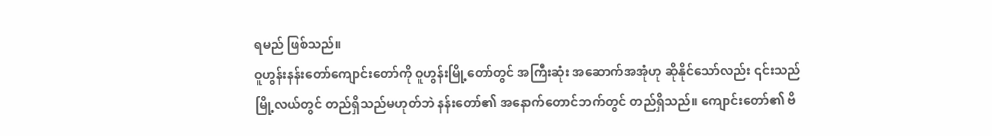ရမည် ဖြစ်သည်။
ဝူဟွန်းနန်းတော်ကျောင်းတော်ကို ဝူဟွန်းမြို့တော်တွင် အကြီးဆုံး အဆောက်အအုံဟု ဆိုနိုင်သော်လည်း ၎င်းသည် မြို့လယ်တွင် တည်ရှိသည်မဟုတ်ဘဲ နန်းတော်၏ အနောက်တောင်ဘက်တွင် တည်ရှိသည်။ ကျောင်းတော်၏ ဗိ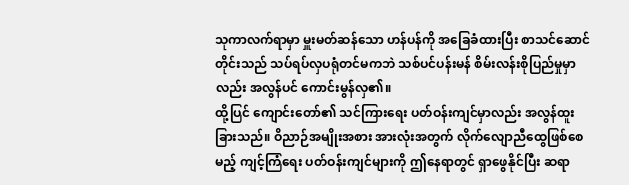သုကာလက်ရာမှာ မှူးမတ်ဆန်သော ဟန်ပန်ကို အခြေခံထားပြီး စာသင်ဆောင်တိုင်းသည် သပ်ရပ်လှပရုံတင်မကဘဲ သစ်ပင်ပန်းမန် စိမ်းလန်းစိုပြည်မှုမှာလည်း အလွန်ပင် ကောင်းမွန်လှ၏။
ထို့ပြင် ကျောင်းတော်၏ သင်ကြားရေး ပတ်ဝန်းကျင်မှာလည်း အလွန်ထူးခြားသည်။ ဝိညာဉ်အမျိုးအစား အားလုံးအတွက် လိုက်လျောညီထွေဖြစ်စေမည့် ကျင့်ကြံရေး ပတ်ဝန်းကျင်များကို ဤနေရာတွင် ရှာဖွေနိုင်ပြီး ဆရာ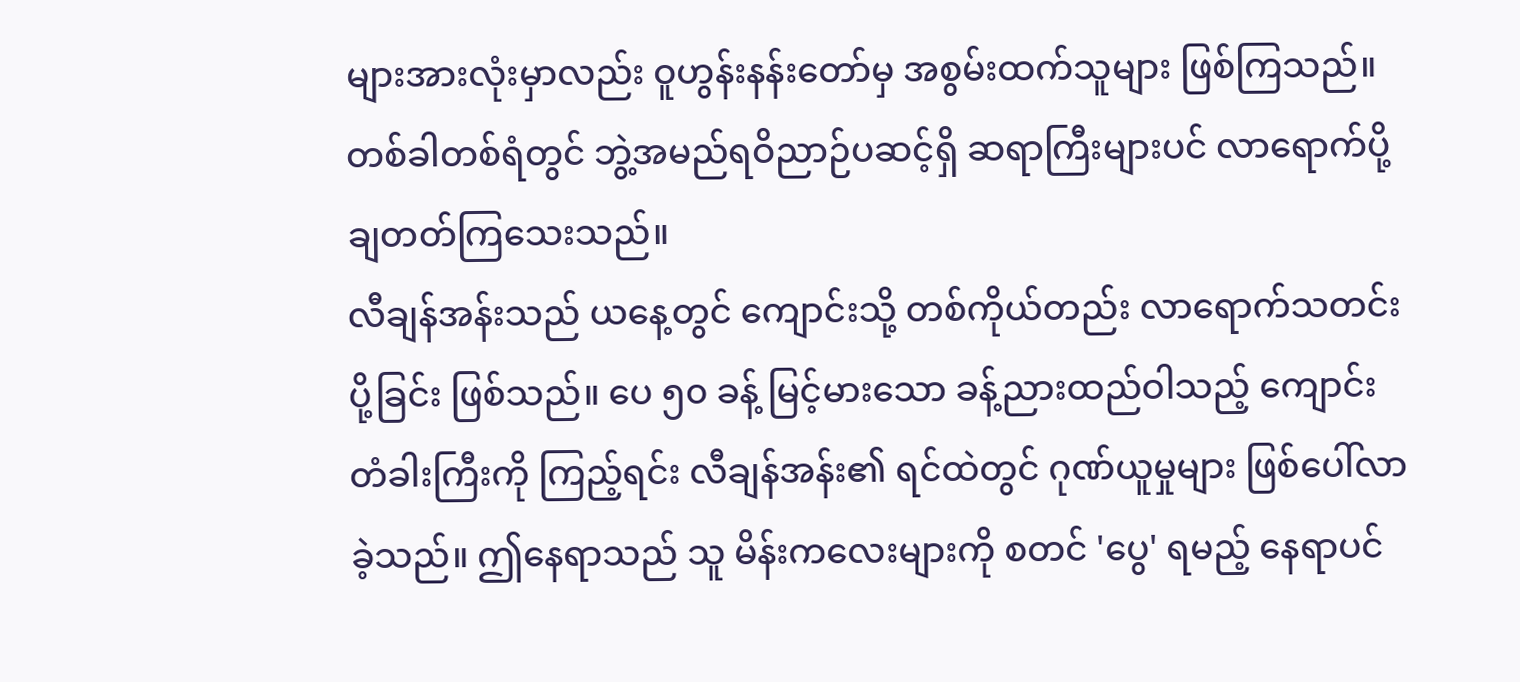များအားလုံးမှာလည်း ဝူဟွန်းနန်းတော်မှ အစွမ်းထက်သူများ ဖြစ်ကြသည်။ တစ်ခါတစ်ရံတွင် ဘွဲ့အမည်ရဝိညာဉ်ပဆင့်ရှိ ဆရာကြီးများပင် လာရောက်ပို့ချတတ်ကြသေးသည်။
လီချန်အန်းသည် ယနေ့တွင် ကျောင်းသို့ တစ်ကိုယ်တည်း လာရောက်သတင်းပို့ခြင်း ဖြစ်သည်။ ပေ ၅၀ ခန့် မြင့်မားသော ခန့်ညားထည်ဝါသည့် ကျောင်းတံခါးကြီးကို ကြည့်ရင်း လီချန်အန်း၏ ရင်ထဲတွင် ဂုဏ်ယူမှုများ ဖြစ်ပေါ်လာခဲ့သည်။ ဤနေရာသည် သူ မိန်းကလေးများကို စတင် 'ပွေ' ရမည့် နေရာပင်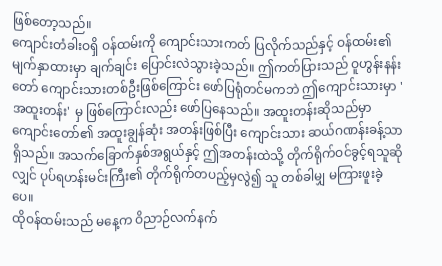ဖြစ်တော့သည်။
ကျောင်းတံခါးဝရှိ ဝန်ထမ်းကို ကျောင်းသားကတ် ပြလိုက်သည်နှင့် ဝန်ထမ်း၏ မျက်နှာထားမှာ ချက်ချင်း ပြောင်းလဲသွားခဲ့သည်။ ဤကတ်ပြားသည် ဝူဟွန်းနန်းတော် ကျောင်းသားတစ်ဦးဖြစ်ကြောင်း ဖော်ပြရုံတင်မကဘဲ ဤကျောင်းသားမှာ 'အထူးတန်း' မှ ဖြစ်ကြောင်းလည်း ဖော်ပြနေသည်။ အထူးတန်းဆိုသည်မှာ ကျောင်းတော်၏ အထူးချွန်ဆုံး အတန်းဖြစ်ပြီး ကျောင်းသား ဆယ်ဂဏန်းခန့်သာ ရှိသည်။ အသက်ခြောက်နှစ်အရွယ်နှင့် ဤအတန်းထဲသို့ တိုက်ရိုက်ဝင်ခွင့်ရသူဆိုလျှင် ပုပ်ရဟန်းမင်းကြီး၏ တိုက်ရိုက်တပည့်မှလွဲ၍ သူ တစ်ခါမျှ မကြားဖူးခဲ့ပေ။
ထိုဝန်ထမ်းသည် မနေ့က ဝိညာဉ်လက်နက်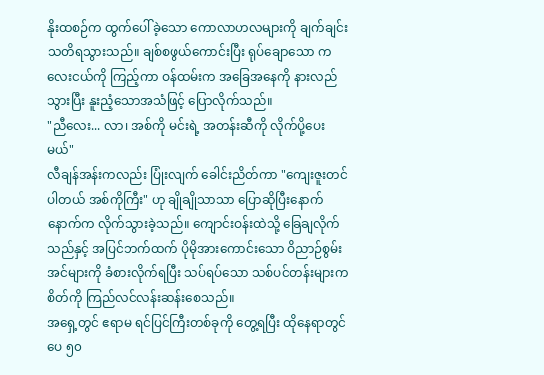နိုးထစဉ်က ထွက်ပေါ်ခဲ့သော ကောလာဟလများကို ချက်ချင်း သတိရသွားသည်။ ချစ်စဖွယ်ကောင်းပြီး ရုပ်ချောသော ကလေးငယ်ကို ကြည့်ကာ ဝန်ထမ်းက အခြေအနေကို နားလည်သွားပြီး နူးညံ့သောအသံဖြင့် ပြောလိုက်သည်။
"ညီလေး... လာ၊ အစ်ကို မင်းရဲ့ အတန်းဆီကို လိုက်ပို့ပေးမယ်"
လီချန်အန်းကလည်း ပြုံးလျက် ခေါင်းညိတ်ကာ "ကျေးဇူးတင်ပါတယ် အစ်ကိုကြီး" ဟု ချိုချိုသာသာ ပြောဆိုပြီးနောက် နောက်က လိုက်သွားခဲ့သည်။ ကျောင်းဝန်းထဲသို့ ခြေချလိုက်သည်နှင့် အပြင်ဘက်ထက် ပိုမိုအားကောင်းသော ဝိညာဉ်စွမ်းအင်များကို ခံစားလိုက်ရပြီး သပ်ရပ်သော သစ်ပင်တန်းများက စိတ်ကို ကြည်လင်လန်းဆန်းစေသည်။
အရှေ့တွင် ဧရာမ ရင်ပြင်ကြီးတစ်ခုကို တွေ့ရပြီး ထိုနေရာတွင် ပေ ၅၀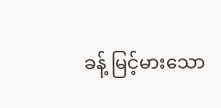ခန့် မြင့်မားသော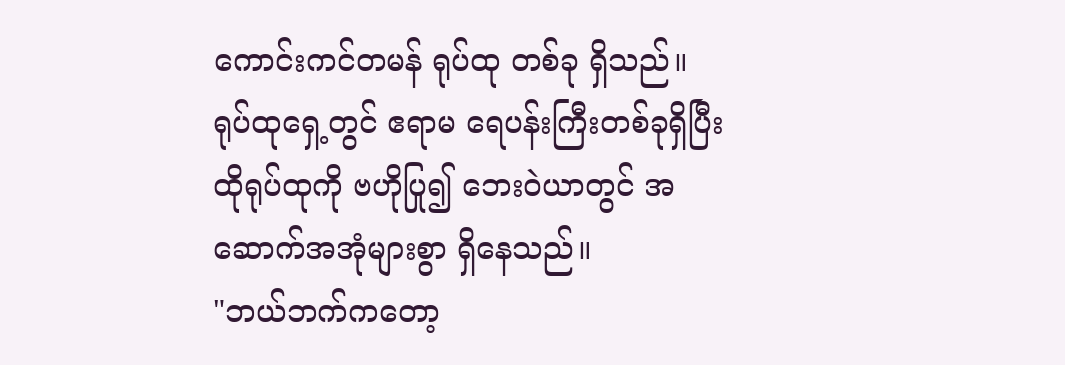ကောင်းကင်တမန် ရုပ်ထု တစ်ခု ရှိသည်။ ရုပ်ထုရှေ့တွင် ဧရာမ ရေပန်းကြီးတစ်ခုရှိပြီး ထိုရုပ်ထုကို ဗဟိုပြု၍ ဘေးဝဲယာတွင် အဆောက်အအုံများစွာ ရှိနေသည်။
"ဘယ်ဘက်ကတော့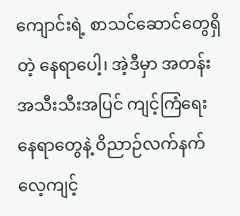ကျောင်းရဲ့ စာသင်ဆောင်တွေရှိတဲ့ နေရာပေါ့၊ အဲ့ဒီမှာ အတန်းအသီးသီးအပြင် ကျင့်ကြံရေးနေရာတွေနဲ့ ဝိညာဉ်လက်နက်လေ့ကျင့်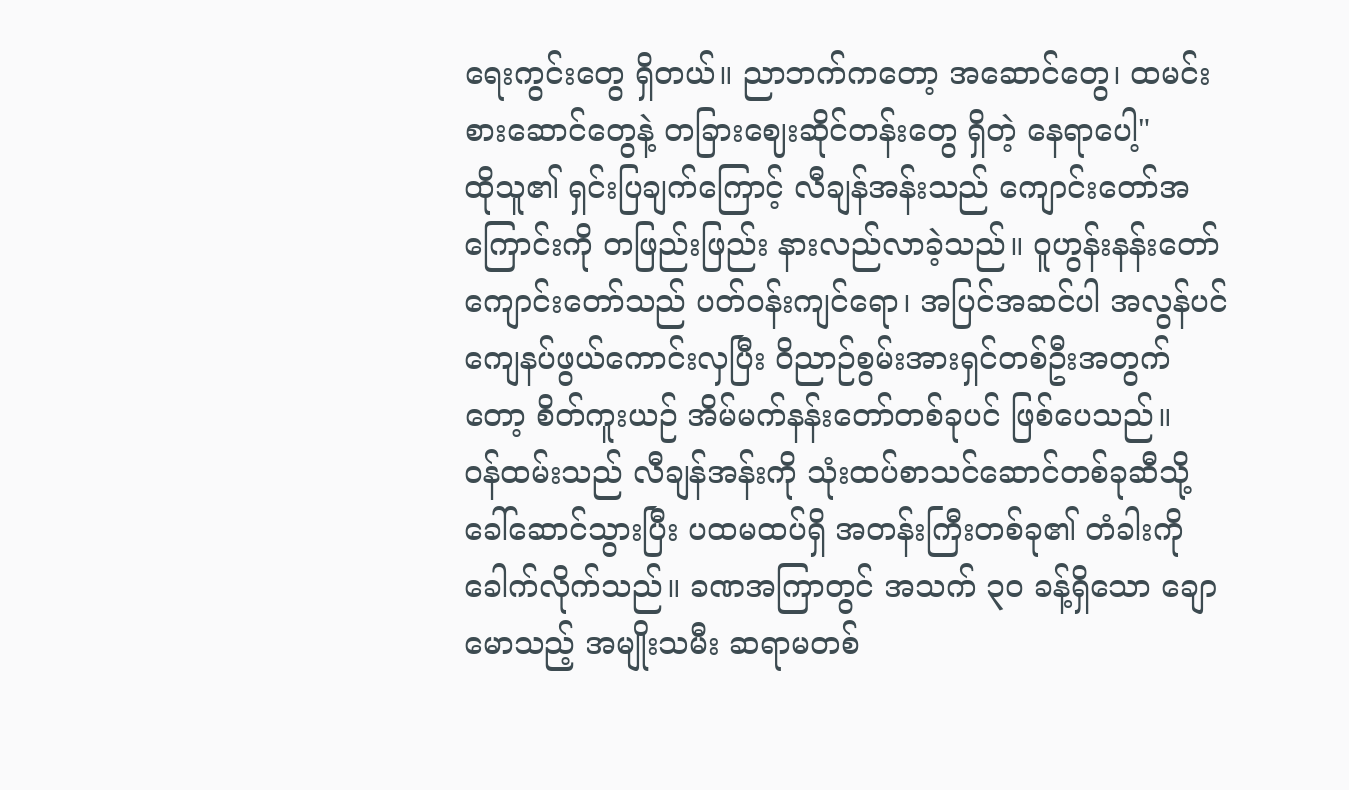ရေးကွင်းတွေ ရှိတယ်။ ညာဘက်ကတော့ အဆောင်တွေ၊ ထမင်းစားဆောင်တွေနဲ့ တခြားဈေးဆိုင်တန်းတွေ ရှိတဲ့ နေရာပေါ့"
ထိုသူ၏ ရှင်းပြချက်ကြောင့် လီချန်အန်းသည် ကျောင်းတော်အကြောင်းကို တဖြည်းဖြည်း နားလည်လာခဲ့သည်။ ဝူဟွန်းနန်းတော်ကျောင်းတော်သည် ပတ်ဝန်းကျင်ရော၊ အပြင်အဆင်ပါ အလွန်ပင် ကျေနပ်ဖွယ်ကောင်းလှပြီး ဝိညာဉ်စွမ်းအားရှင်တစ်ဦးအတွက်တော့ စိတ်ကူးယဉ် အိမ်မက်နန်းတော်တစ်ခုပင် ဖြစ်ပေသည်။
ဝန်ထမ်းသည် လီချန်အန်းကို သုံးထပ်စာသင်ဆောင်တစ်ခုဆီသို့ ခေါ်ဆောင်သွားပြီး ပထမထပ်ရှိ အတန်းကြီးတစ်ခု၏ တံခါးကို ခေါက်လိုက်သည်။ ခဏအကြာတွင် အသက် ၃၀ ခန့်ရှိသော ချောမောသည့် အမျိုးသမီး ဆရာမတစ်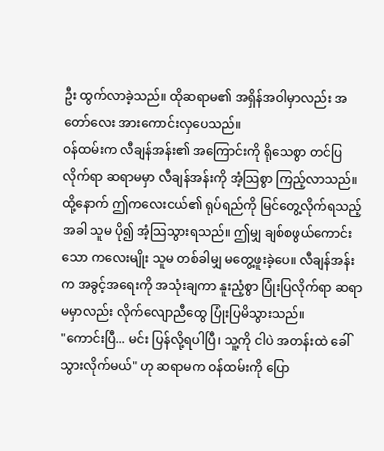ဦး ထွက်လာခဲ့သည်။ ထိုဆရာမ၏ အရှိန်အဝါမှာလည်း အတော်လေး အားကောင်းလှပေသည်။
ဝန်ထမ်းက လီချန်အန်း၏ အကြောင်းကို ရိုသေစွာ တင်ပြလိုက်ရာ ဆရာမမှာ လီချန်အန်းကို အံ့သြစွာ ကြည့်လာသည်။ ထို့နောက် ဤကလေးငယ်၏ ရုပ်ရည်ကို မြင်တွေ့လိုက်ရသည့်အခါ သူမ ပို၍ အံ့သြသွားရသည်။ ဤမျှ ချစ်စဖွယ်ကောင်းသော ကလေးမျိုး သူမ တစ်ခါမျှ မတွေ့ဖူးခဲ့ပေ။ လီချန်အန်းက အခွင့်အရေးကို အသုံးချကာ နူးညံ့စွာ ပြုံးပြလိုက်ရာ ဆရာမမှာလည်း လိုက်လျောညီထွေ ပြုံးပြမိသွားသည်။
"ကောင်းပြီ... မင်း ပြန်လို့ရပါပြီ၊ သူ့ကို ငါပဲ အတန်းထဲ ခေါ်သွားလိုက်မယ်" ဟု ဆရာမက ဝန်ထမ်းကို ပြော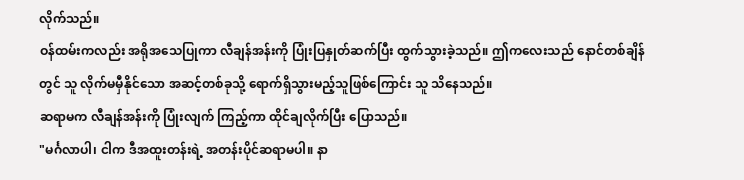လိုက်သည်။
ဝန်ထမ်းကလည်း အရိုအသေပြုကာ လီချန်အန်းကို ပြုံးပြနှုတ်ဆက်ပြီး ထွက်သွားခဲ့သည်။ ဤကလေးသည် နောင်တစ်ချိန်တွင် သူ လိုက်မမှီနိုင်သော အဆင့်တစ်ခုသို့ ရောက်ရှိသွားမည့်သူဖြစ်ကြောင်း သူ သိနေသည်။
ဆရာမက လီချန်အန်းကို ပြုံးလျက် ကြည့်ကာ ထိုင်ချလိုက်ပြီး ပြောသည်။
"မင်္ဂလာပါ၊ ငါက ဒီအထူးတန်းရဲ့ အတန်းပိုင်ဆရာမပါ။ နာ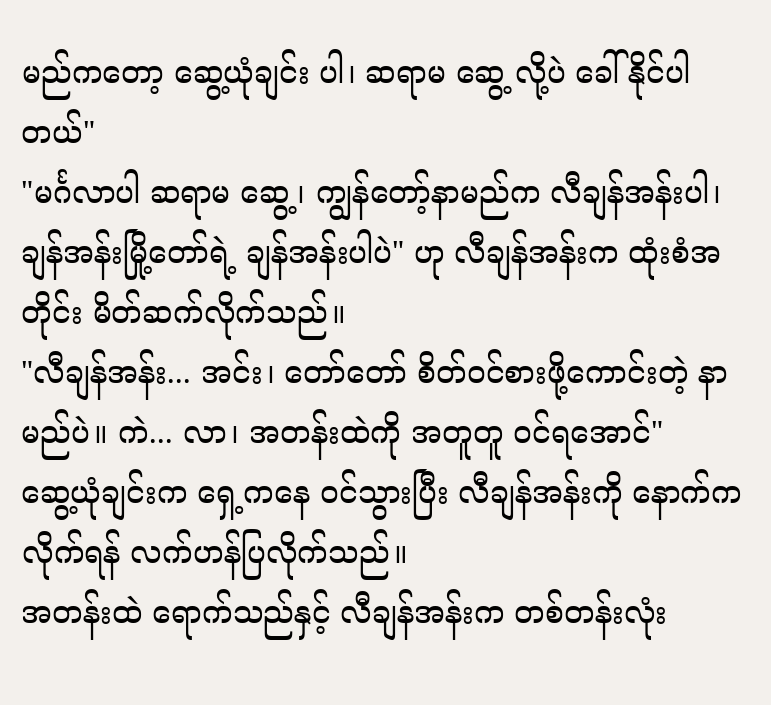မည်ကတော့ ဆွေ့ယုံချင်း ပါ၊ ဆရာမ ဆွေ့ လို့ပဲ ခေါ်နိုင်ပါတယ်"
"မင်္ဂလာပါ ဆရာမ ဆွေ့၊ ကျွန်တော့်နာမည်က လီချန်အန်းပါ၊ ချန်အန်းမြို့တော်ရဲ့ ချန်အန်းပါပဲ" ဟု လီချန်အန်းက ထုံးစံအတိုင်း မိတ်ဆက်လိုက်သည်။
"လီချန်အန်း... အင်း၊ တော်တော် စိတ်ဝင်စားဖို့ကောင်းတဲ့ နာမည်ပဲ။ ကဲ... လာ၊ အတန်းထဲကို အတူတူ ဝင်ရအောင်"
ဆွေ့ယုံချင်းက ရှေ့ကနေ ဝင်သွားပြီး လီချန်အန်းကို နောက်ကလိုက်ရန် လက်ဟန်ပြလိုက်သည်။
အတန်းထဲ ရောက်သည်နှင့် လီချန်အန်းက တစ်တန်းလုံး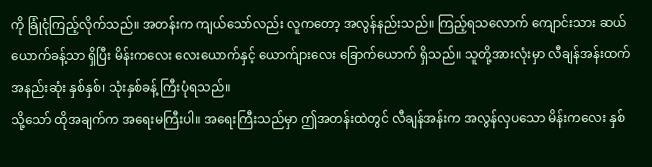ကို ခြုံငုံကြည့်လိုက်သည်။ အတန်းက ကျယ်သော်လည်း လူကတော့ အလွန်နည်းသည်။ ကြည့်ရသလောက် ကျောင်းသား ဆယ်ယောက်ခန့်သာ ရှိပြီး မိန်းကလေး လေးယောက်နှင့် ယောက်ျားလေး ခြောက်ယောက် ရှိသည်။ သူတို့အားလုံးမှာ လီချန်အန်းထက် အနည်းဆုံး နှစ်နှစ်၊ သုံးနှစ်ခန့် ကြီးပုံရသည်။
သို့သော် ထိုအချက်က အရေးမကြီးပါ။ အရေးကြီးသည်မှာ ဤအတန်းထဲတွင် လီချန်အန်းက အလွန်လှပသော မိန်းကလေး နှစ်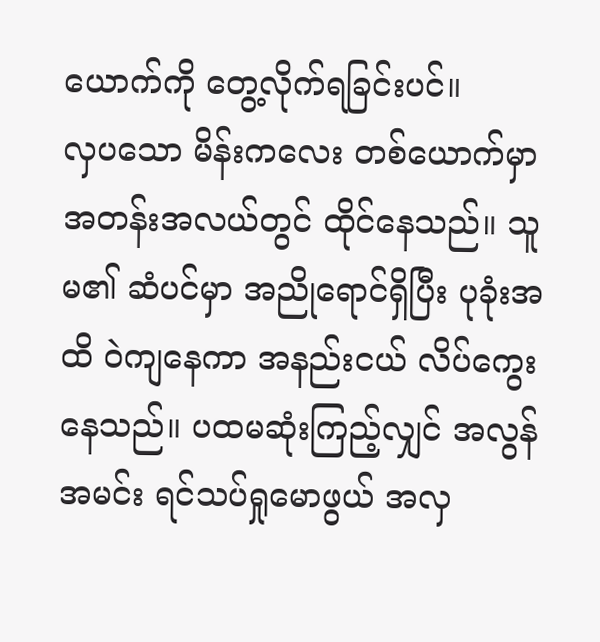ယောက်ကို တွေ့လိုက်ရခြင်းပင်။
လှပသော မိန်းကလေး တစ်ယောက်မှာ အတန်းအလယ်တွင် ထိုင်နေသည်။ သူမ၏ ဆံပင်မှာ အညိုရောင်ရှိပြီး ပုခုံးအထိ ဝဲကျနေကာ အနည်းငယ် လိပ်ကွေးနေသည်။ ပထမဆုံးကြည့်လျှင် အလွန်အမင်း ရင်သပ်ရှုမောဖွယ် အလှ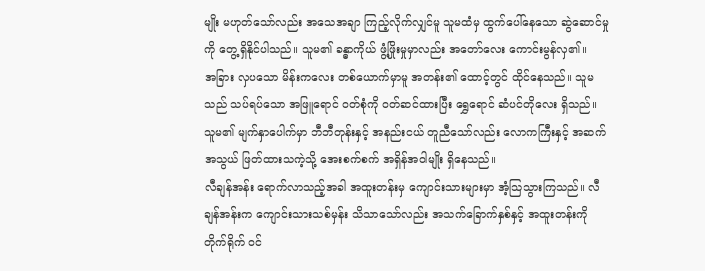မျိုး မဟုတ်သော်လည်း အသေအချာ ကြည့်လိုက်လျှင်မူ သူမထံမှ ထွက်ပေါ်နေသော ဆွဲဆောင်မှု ကို တွေ့ရှိနိုင်ပါသည်။ သူမ၏ ခန္ဓာကိုယ် ဖွံ့ဖြိုးမှုမှာလည်း အတော်လေး ကောင်းမွန်လှ၏။
အခြား လှပသော မိန်းကလေး တစ်ယောက်မှာမူ အတန်း၏ ထောင့်တွင် ထိုင်နေသည်။ သူမသည် သပ်ရပ်သော အဖြူရောင် ဝတ်စုံကို ဝတ်ဆင်ထားပြီး ရွှေရောင် ဆံပင်တိုလေး ရှိသည်။ သူမ၏ မျက်နှာပေါက်မှာ ဘီဘီတုန်းနှင့် အနည်းငယ် တူညီသော်လည်း လောကကြီးနှင့် အဆက်အသွယ် ဖြတ်ထားသကဲ့သို့ အေးစက်စက် အရှိန်အဝါမျိုး ရှိနေသည်။
လီချန်အန်း ရောက်လာသည့်အခါ အထူးတန်းမှ ကျောင်းသားများမှာ အံ့သြသွားကြသည်။ လီချန်အန်းက ကျောင်းသားသစ်မှန်း သိသာသော်လည်း အသက်ခြောက်နှစ်နှင့် အထူးတန်းကို တိုက်ရိုက် ဝင်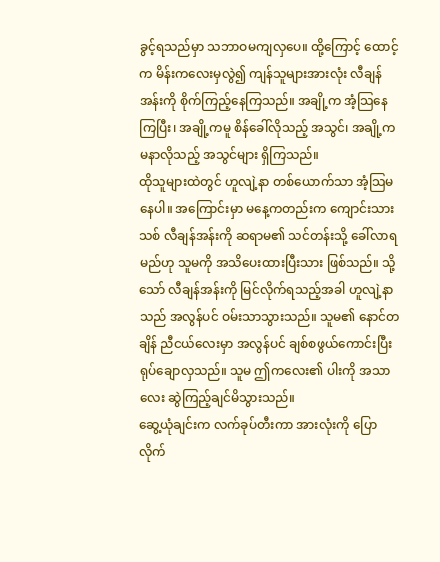ခွင့်ရသည်မှာ သဘာဝမကျလှပေ။ ထို့ကြောင့် ထောင့်က မိန်းကလေးမှလွဲ၍ ကျန်သူများအားလုံး လီချန်အန်းကို စိုက်ကြည့်နေကြသည်။ အချို့က အံ့သြနေကြပြီး၊ အချို့ကမူ စိန်ခေါ်လိုသည့် အသွင်၊ အချို့က မနာလိုသည့် အသွင်များ ရှိကြသည်။
ထိုသူများထဲတွင် ဟူလျဲ့နာ တစ်ယောက်သာ အံ့သြမနေပါ။ အကြောင်းမှာ မနေ့ကတည်းက ကျောင်းသားသစ် လီချန်အန်းကို ဆရာမ၏ သင်တန်းသို့ ခေါ်လာရမည်ဟု သူမကို အသိပေးထားပြီးသား ဖြစ်သည်။ သို့သော် လီချန်အန်းကို မြင်လိုက်ရသည့်အခါ ဟူလျဲ့နာသည် အလွန်ပင် ဝမ်းသာသွားသည်။ သူမ၏ နောင်တချိန် ညီငယ်လေးမှာ အလွန်ပင် ချစ်စဖွယ်ကောင်းပြီး ရုပ်ချောလှသည်။ သူမ ဤကလေး၏ ပါးကို အသာလေး ဆွဲကြည့်ချင်မိသွားသည်။
ဆွေ့ယုံချင်းက လက်ခုပ်တီးကာ အားလုံးကို ပြောလိုက်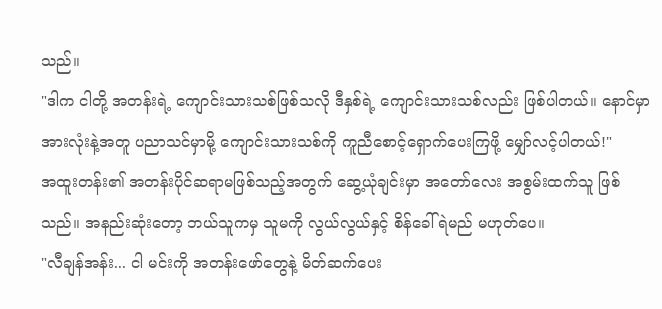သည်။
"ဒါက ငါတို့ အတန်းရဲ့ ကျောင်းသားသစ်ဖြစ်သလို ဒီနှစ်ရဲ့ ကျောင်းသားသစ်လည်း ဖြစ်ပါတယ်။ နောင်မှာ အားလုံးနဲ့အတူ ပညာသင်မှာမို့ ကျောင်းသားသစ်ကို ကူညီစောင့်ရှောက်ပေးကြဖို့ မျှော်လင့်ပါတယ်!"
အထူးတန်း၏ အတန်းပိုင်ဆရာမဖြစ်သည့်အတွက် ဆွေ့ယုံချင်းမှာ အတော်လေး အစွမ်းထက်သူ ဖြစ်သည်။ အနည်းဆုံးတော့ ဘယ်သူကမှ သူမကို လွယ်လွယ်နှင့် စိန်ခေါ်ရဲမည် မဟုတ်ပေ။
"လီချန်အန်း... ငါ မင်းကို အတန်းဖော်တွေနဲ့ မိတ်ဆက်ပေး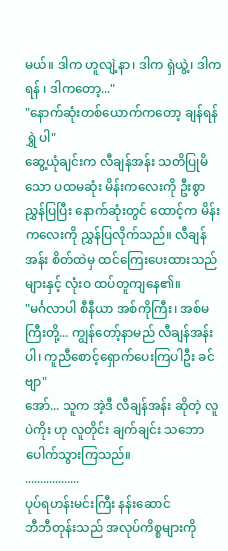မယ်။ ဒါက ဟူလျဲ့နာ၊ ဒါက ရှဲယွဲ့၊ ဒါက ရန် ၊ ဒါကတော့..."
"နောက်ဆုံးတစ်ယောက်ကတော့ ချန်ရန်ရွှဲ ပါ"
ဆွေ့ယုံချင်းက လီချန်အန်း သတိပြုမိသော ပထမဆုံး မိန်းကလေးကို ဦးစွာ ညွှန်ပြပြီး နောက်ဆုံးတွင် ထောင့်က မိန်းကလေးကို ညွှန်ပြလိုက်သည်။ လီချန်အန်း စိတ်ထဲမှ ထင်ကြေးပေးထားသည်များနှင့် လုံးဝ ထပ်တူကျနေ၏။
"မင်္ဂလာပါ စီနီယာ အစ်ကိုကြီး၊ အစ်မကြီးတို့... ကျွန်တော့်နာမည် လီချန်အန်း ပါ၊ ကူညီစောင့်ရှောက်ပေးကြပါဦး ခင်ဗျာ"
အော်... သူက အဲ့ဒီ လီချန်အန်း ဆိုတဲ့ လူပဲကိုး ဟု လူတိုင်း ချက်ချင်း သဘောပေါက်သွားကြသည်။
..................
ပုပ်ရဟန်းမင်းကြီး နန်းဆောင်
ဘီဘီတုန်းသည် အလုပ်ကိစ္စများကို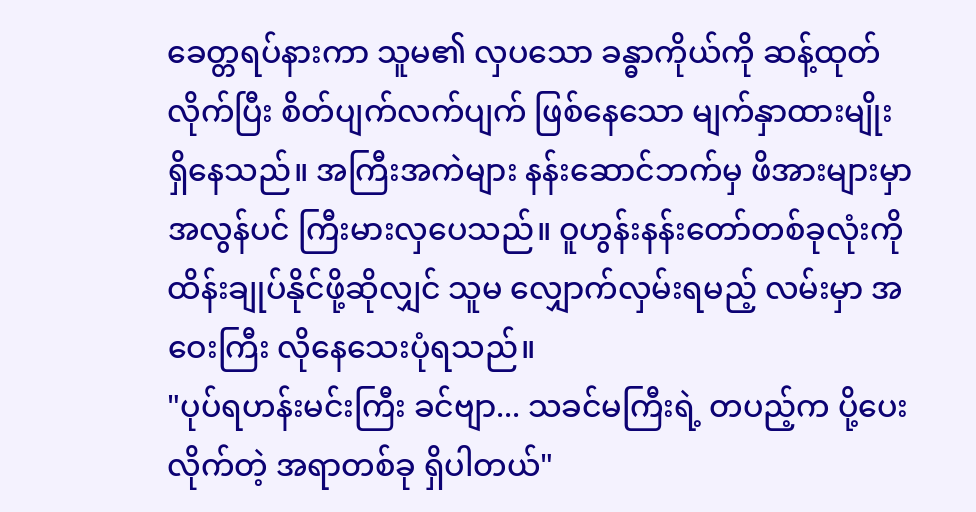ခေတ္တရပ်နားကာ သူမ၏ လှပသော ခန္ဓာကိုယ်ကို ဆန့်ထုတ်လိုက်ပြီး စိတ်ပျက်လက်ပျက် ဖြစ်နေသော မျက်နှာထားမျိုး ရှိနေသည်။ အကြီးအကဲများ နန်းဆောင်ဘက်မှ ဖိအားများမှာ အလွန်ပင် ကြီးမားလှပေသည်။ ဝူဟွန်းနန်းတော်တစ်ခုလုံးကို ထိန်းချုပ်နိုင်ဖို့ဆိုလျှင် သူမ လျှောက်လှမ်းရမည့် လမ်းမှာ အဝေးကြီး လိုနေသေးပုံရသည်။
"ပုပ်ရဟန်းမင်းကြီး ခင်ဗျာ... သခင်မကြီးရဲ့ တပည့်က ပို့ပေးလိုက်တဲ့ အရာတစ်ခု ရှိပါတယ်"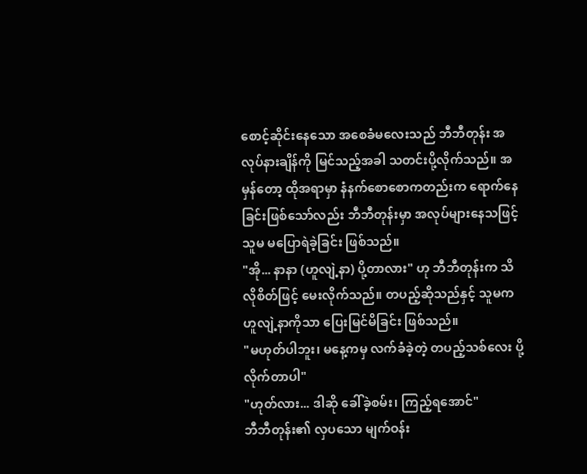စောင့်ဆိုင်းနေသော အစေခံမလေးသည် ဘီဘီတုန်း အလုပ်နားချိန်ကို မြင်သည့်အခါ သတင်းပို့လိုက်သည်။ အမှန်တော့ ထိုအရာမှာ နံနက်စောစောကတည်းက ရောက်နေခြင်းဖြစ်သော်လည်း ဘီဘီတုန်းမှာ အလုပ်များနေသဖြင့် သူမ မပြောရဲခဲ့ခြင်း ဖြစ်သည်။
"အို... နာနာ (ဟူလျဲ့နာ) ပို့တာလား" ဟု ဘီဘီတုန်းက သိလိုစိတ်ဖြင့် မေးလိုက်သည်။ တပည့်ဆိုသည်နှင့် သူမက ဟူလျဲ့နာကိုသာ ပြေးမြင်မိခြင်း ဖြစ်သည်။
"မဟုတ်ပါဘူး၊ မနေ့ကမှ လက်ခံခဲ့တဲ့ တပည့်သစ်လေး ပို့လိုက်တာပါ"
"ဟုတ်လား... ဒါဆို ခေါ်ခဲ့စမ်း၊ ကြည့်ရအောင်"
ဘီဘီတုန်း၏ လှပသော မျက်ဝန်း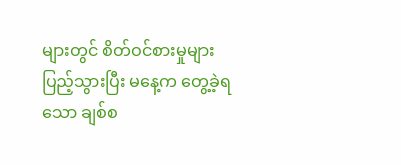များတွင် စိတ်ဝင်စားမှုများ ပြည့်သွားပြီး မနေ့က တွေ့ခဲ့ရသော ချစ်စ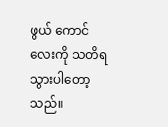ဖွယ် ကောင်လေးကို သတိရသွားပါတော့သည်။